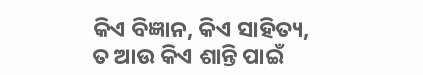କିଏ ବିଜ୍ଞାନ, କିଏ ସାହିତ୍ୟ, ତ ଆଉ କିଏ ଶାନ୍ତି ପାଇଁ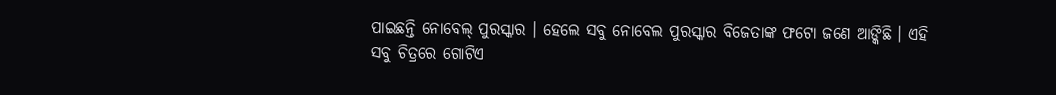ପାଇଛନ୍ତି ନୋବେଲ୍ ପୁରସ୍କାର । ହେଲେ ସବୁ ନୋବେଲ ପୁରସ୍କାର ବିଜେତାଙ୍କ ଫଟୋ ଜଣେ ଆଙ୍କିଛି । ଏହି ସବୁ ଚିତ୍ରରେ ଗୋଟିଏ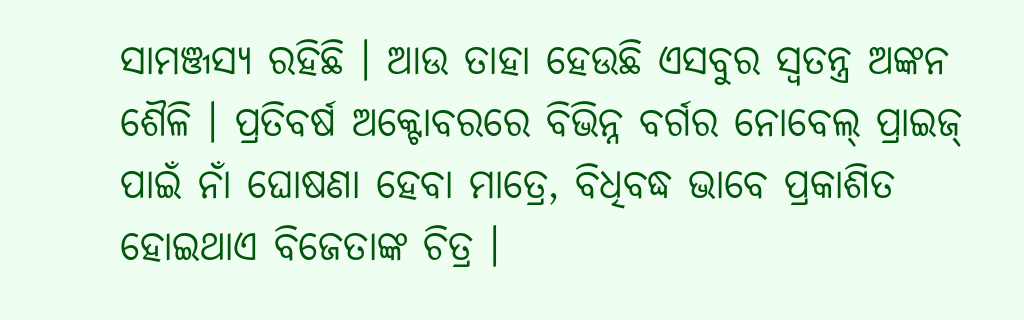ସାମଞ୍ଜସ୍ୟ ରହିଛି । ଆଉ ତାହା ହେଉଛି ଏସବୁର ସ୍ୱତନ୍ତ୍ର ଅଙ୍କନ ଶୈଳି । ପ୍ରତିବର୍ଷ ଅକ୍ଟୋବରରେ ବିଭିନ୍ନ ବର୍ଗର ନୋବେଲ୍ ପ୍ରାଇଜ୍ ପାଇଁ ନାଁ ଘୋଷଣା ହେବା ମାତ୍ରେ, ବିଧିବଦ୍ଧ ଭାବେ ପ୍ରକାଶିତ ହୋଇଥାଏ ବିଜେତାଙ୍କ ଚିତ୍ର ।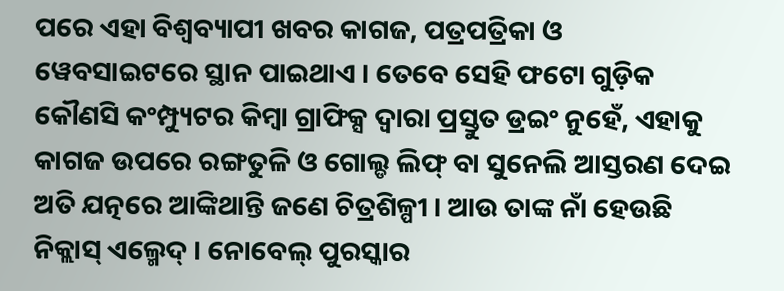ପରେ ଏହା ବିଶ୍ୱବ୍ୟାପୀ ଖବର କାଗଜ, ପତ୍ରପତ୍ରିକା ଓ ୱେବସାଇଟରେ ସ୍ଥାନ ପାଇଥାଏ । ତେବେ ସେହି ଫଟୋ ଗୁଡ଼ିକ କୌଣସି କଂମ୍ପ୍ୟୁଟର କିମ୍ବା ଗ୍ରାଫିକ୍ସ ଦ୍ୱାରା ପ୍ରସ୍ତୁତ ଡ୍ରଇଂ ନୁହେଁ, ଏହାକୁ କାଗଜ ଉପରେ ରଙ୍ଗତୁଳି ଓ ଗୋଲ୍ଡ ଲିଫ୍ ବା ସୁନେଲି ଆସ୍ତରଣ ଦେଇ ଅତି ଯତ୍ନରେ ଆଙ୍କିଥାନ୍ତି ଜଣେ ଚିତ୍ରଶିଳ୍ପୀ । ଆଉ ତାଙ୍କ ନାଁ ହେଉଛି ନିକ୍ଲାସ୍ ଏଲ୍ମେଦ୍ । ନୋବେଲ୍ ପୁରସ୍କାର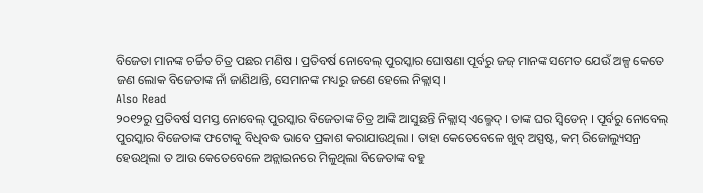ବିଜେତା ମାନଙ୍କ ଚର୍ଚ୍ଚିତ ଚିତ୍ର ପଛର ମଣିଷ । ପ୍ରତିବର୍ଷ ନୋବେଲ୍ ପୁରସ୍କାର ଘୋଷଣା ପୂର୍ବରୁ ଜଜ୍ ମାନଙ୍କ ସମେତ ଯେଉଁ ଅଳ୍ପ କେତେ ଜଣ ଲୋକ ବିଜେତାଙ୍କ ନାଁ ଜାଣିଥାନ୍ତି, ସେମାନଙ୍କ ମଧ୍ୟରୁ ଜଣେ ହେଲେ ନିକ୍ଲାସ୍ ।
Also Read
୨୦୧୨ରୁ ପ୍ରତିବର୍ଷ ସମସ୍ତ ନୋବେଲ୍ ପୁରସ୍କାର ବିଜେତାଙ୍କ ଚିତ୍ର ଆଙ୍କି ଆସୁଛନ୍ତି ନିକ୍ଲାସ୍ ଏଲ୍ମେଦ୍ । ତାଙ୍କ ଘର ସ୍ୱିଡେନ୍ । ପୂର୍ବରୁ ନୋବେଲ୍ ପୁରସ୍କାର ବିଜେତାଙ୍କ ଫଟୋକୁ ବିଧିବଦ୍ଧ ଭାବେ ପ୍ରକାଶ କରାଯାଉଥିଲା । ତାହା କେତେବେଳେ ଖୁବ୍ ଅସ୍ପଷ୍ଟ, କମ୍ ରିଜୋଲ୍ୟୁସନ୍ର ହେଉଥିଲା ତ ଆଉ କେତେବେଳେ ଅନ୍ଲାଇନରେ ମିଳୁଥିଲା ବିଜେତାଙ୍କ ବହୁ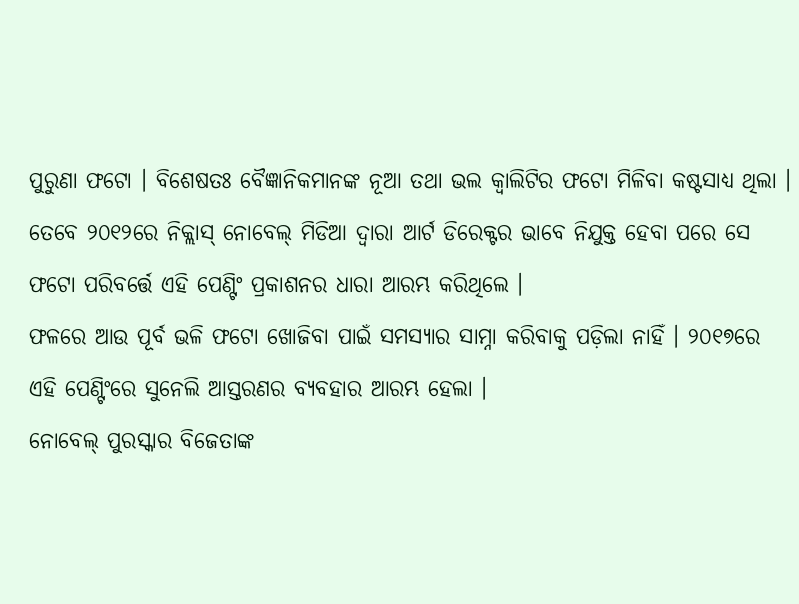ପୁରୁଣା ଫଟୋ । ବିଶେଷତଃ ବୈଜ୍ଞାନିକମାନଙ୍କ ନୂଆ ତଥା ଭଲ କ୍ୱାଲିଟିର ଫଟୋ ମିଳିବା କଷ୍ଟସାଧ୍ୟ ଥିଲା । ତେବେ ୨୦୧୨ରେ ନିକ୍ଲାସ୍ ନୋବେଲ୍ ମିଡିଆ ଦ୍ୱାରା ଆର୍ଟ ଡିରେକ୍ଟର ଭାବେ ନିଯୁକ୍ତ ହେବା ପରେ ସେ ଫଟୋ ପରିବର୍ତ୍ତେ ଏହି ପେଣ୍ଟିଂ ପ୍ରକାଶନର ଧାରା ଆରମ୍ଭ କରିଥିଲେ ।
ଫଳରେ ଆଉ ପୂର୍ବ ଭଳି ଫଟୋ ଖୋଜିବା ପାଇଁ ସମସ୍ୟାର ସାମ୍ନା କରିବାକୁ ପଡ଼ିଲା ନାହିଁ । ୨୦୧୭ରେ ଏହି ପେଣ୍ଟିଂରେ ସୁନେଲି ଆସ୍ତରଣର ବ୍ୟବହାର ଆରମ୍ଭ ହେଲା ।
ନୋବେଲ୍ ପୁରସ୍କାର ବିଜେତାଙ୍କ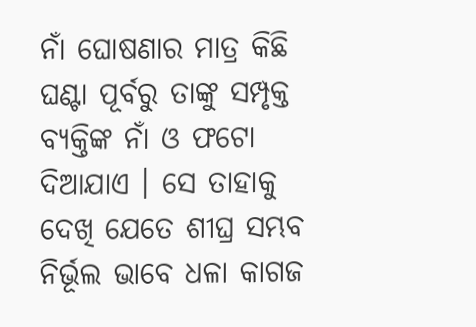ନାଁ ଘୋଷଣାର ମାତ୍ର କିଛି ଘଣ୍ଟା ପୂର୍ବରୁ ତାଙ୍କୁ ସମ୍ପୃକ୍ତ ବ୍ୟକ୍ତିଙ୍କ ନାଁ ଓ ଫଟୋ ଦିଆଯାଏ । ସେ ତାହାକୁ ଦେଖି ଯେତେ ଶୀଘ୍ର ସମ୍ଭବ ନିର୍ଭୂଲ ଭାବେ ଧଳା କାଗଜ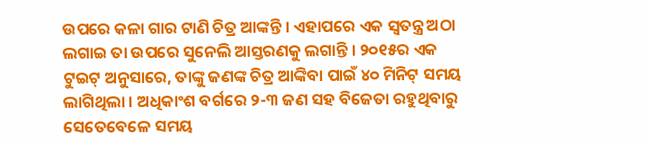ଉପରେ କଳା ଗାର ଟାଣି ଚିତ୍ର ଆଙ୍କନ୍ତି । ଏହାପରେ ଏକ ସ୍ୱତନ୍ତ୍ର ଅଠା ଲଗାଇ ତା ଉପରେ ସୁନେଲି ଆସ୍ତରଣକୁ ଲଗାନ୍ତି । ୨୦୧୫ର ଏକ ଟୁଇଟ୍ ଅନୁସାରେ, ତାଙ୍କୁ ଜଣଙ୍କ ଚିତ୍ର ଆଙ୍କିବା ପାଇଁ ୪୦ ମିନିଟ୍ ସମୟ ଲାଗିଥିଲା । ଅଧିକାଂଶ ବର୍ଗରେ ୨-୩ ଜଣ ସହ ବିଜେତା ରହୁଥିବାରୁ ସେତେବେଳେ ସମୟ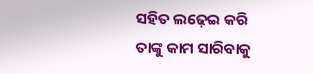ସହିତ ଲଢ଼େଇ କରି ତାଙ୍କୁ କାମ ସାରିବାକୁ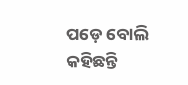ପଡ଼େ ବୋଲି କହିଛନ୍ତି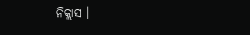ନିକ୍ଲାସ ।